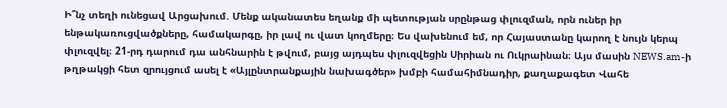Ի՞նչ տեղի ունեցավ Արցախում. Մենք ականատես եղանք մի պետության սրընթաց փլուզման, որն ուներ իր ենթակառուցվածքները, համակարգը, իր լավ ու վատ կողմերը։ Ես վախենում եմ, որ Հայաստանը կարող է նույն կերպ փլուզվել։ 21-րդ դարում դա անհնարին է թվում, բայց այդպես փլուզվեցին Սիրիան ու Ուկրաինան։ Այս մասին NEWS.am-ի թղթակցի հետ զրույցում ասել է «Այլընտրանքային նախագծեր» խմբի համահիմնադիր, քաղաքագետ Վահե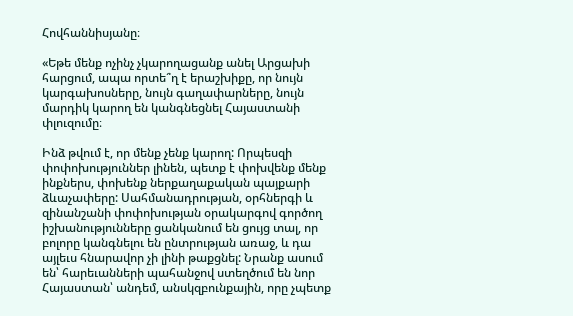Հովհաննիսյանը։

«Եթե մենք ոչինչ չկարողացանք անել Արցախի հարցում, ապա որտե՞ղ է երաշխիքը, որ նույն կարգախոսները, նույն գաղափարները, նույն մարդիկ կարող են կանգնեցնել Հայաստանի փլուզումը։

Ինձ թվում է, որ մենք չենք կարող: Որպեսզի փոփոխություններ լինեն, պետք է փոխվենք մենք ինքներս, փոխենք ներքաղաքական պայքարի ձևաչափերը: Սահմանադրության, օրհներգի և զինանշանի փոփոխության օրակարգով գործող իշխանությունները ցանկանում են ցույց տալ, որ բոլորը կանգնելու են ընտրության առաջ, և դա այլեւս հնարավոր չի լինի թաքցնել: Նրանք ասում են՝ հարեւանների պահանջով ստեղծում են նոր Հայաստան՝ անդեմ, անսկզբունքային, որը չպետք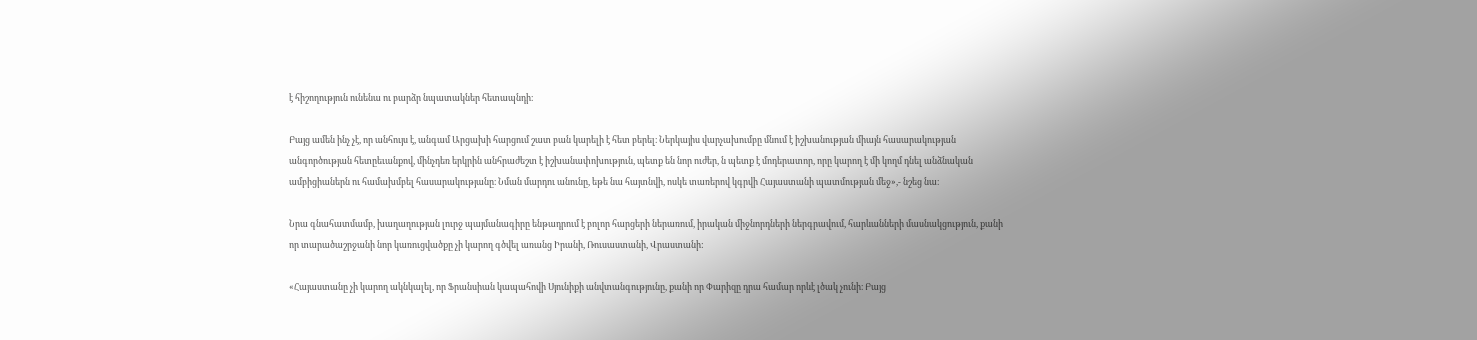է հիշողություն ունենա ու բարձր նպատակներ հետապնդի։

Բայց ամեն ինչ չէ, որ անհույս է, անգամ Արցախի հարցում շատ բան կարելի է հետ բերել։ Ներկայիս վարչախումբը մնում է իշխանության միայն հասարակության անգործության հետըեւանքով, մինչդեռ երկրին անհրաժեշտ է իշխանափոխություն, պետք են նոր ուժեր, ն պետք է մոդերատոր, որը կարող է մի կողմ դնել անձնական ամբիցիաներն ու համախմբել հասարակությանը։ Նման մարդու անունը, եթե նա հայտնվի, ոսկե տառերով կգրվի Հայաստանի պատմության մեջ»,- նշեց նա։

Նրա գնահատմամբ, խաղաղության լուրջ պայմանագիրը ենթադրում է բոլոր հարցերի ներառում, իրական միջնորդների ներգրավում, հարևանների մասնակցություն, քանի որ տարածաշրջանի նոր կառուցվածքը չի կարող գծվել առանց Իրանի, Ռուսաստանի, Վրաստանի:

«Հայաստանը չի կարող ակնկալել, որ Ֆրանսիան կապահովի Սյունիքի անվտանգությունը, քանի որ Փարիզը դրա համար որևէ լծակ չունի։ Բայց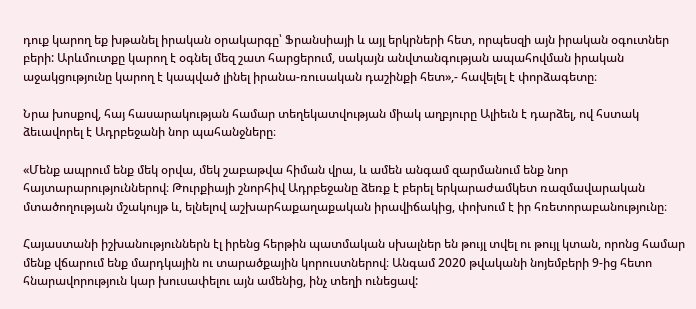դուք կարող եք խթանել իրական օրակարգը՝ Ֆրանսիայի և այլ երկրների հետ, որպեսզի այն իրական օգուտներ բերի: Արևմուտքը կարող է օգնել մեզ շատ հարցերում, սակայն անվտանգության ապահովման իրական աջակցությունը կարող է կապված լինել իրանա-ռուսական դաշինքի հետ»,- հավելել է փորձագետը։

Նրա խոսքով, հայ հասարակության համար տեղեկատվության միակ աղբյուրը Ալիեւն է դարձել, ով հստակ ձեւավորել է Ադրբեջանի նոր պահանջները։

«Մենք ապրում ենք մեկ օրվա, մեկ շաբաթվա հիման վրա, և ամեն անգամ զարմանում ենք նոր հայտարարություններով։ Թուրքիայի շնորհիվ Ադրբեջանը ձեռք է բերել երկարաժամկետ ռազմավարական մտածողության մշակույթ և, ելնելով աշխարհաքաղաքական իրավիճակից, փոխում է իր հռետորաբանությունը։

Հայաստանի իշխանություններն էլ իրենց հերթին պատմական սխալներ են թույլ տվել ու թույլ կտան, որոնց համար մենք վճարում ենք մարդկային ու տարածքային կորուստներով։ Անգամ 2020 թվականի նոյեմբերի 9-ից հետո հնարավորություն կար խուսափելու այն ամենից, ինչ տեղի ունեցավ: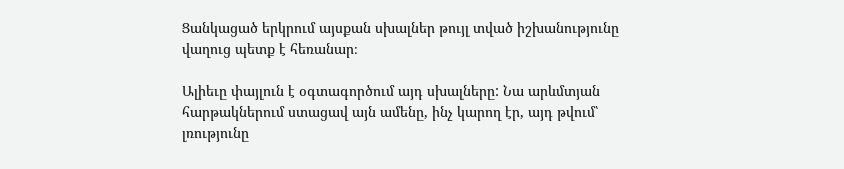Ցանկացած երկրում այսքան սխալներ թույլ տված իշխանությունը վաղուց պետք է հեռանար։

Ալիեւը փայլուն է օգտագործում այդ սխալները: Նա արևմտյան հարթակներում ստացավ այն ամենը, ինչ կարող էր, այդ թվում՝ լռությունը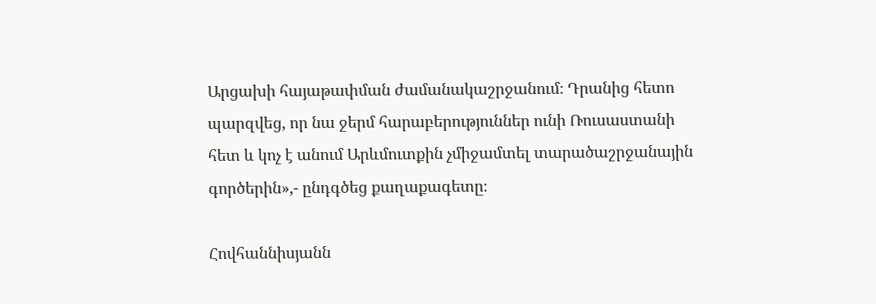Արցախի հայաթափման ժամանակաշրջանում։ Դրանից հետո պարզվեց, որ նա ջերմ հարաբերություններ ունի Ռուսաստանի հետ և կոչ է անում Արևմուտքին չմիջամտել տարածաշրջանային գործերին»,- ընդգծեց քաղաքագետը։

Հովհաննիսյանն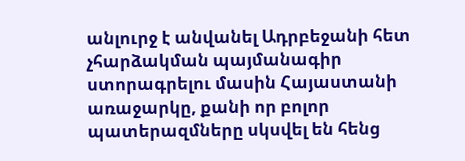անլուրջ է անվանել Ադրբեջանի հետ չհարձակման պայմանագիր ստորագրելու մասին Հայաստանի առաջարկը, քանի որ բոլոր պատերազմները սկսվել են հենց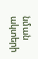նման ակտերի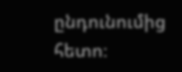ընդունումից հետո։